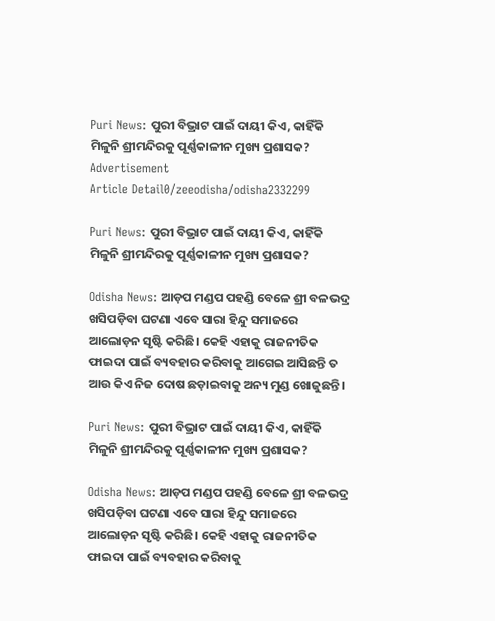Puri News: ପୁରୀ ବିଭ୍ରାଟ ପାଇଁ ଦାୟୀ କିଏ, କାହିଁକି ମିଳୁନି ଶ୍ରୀମନ୍ଦିରକୁ ପୂର୍ଣ୍ଣକାଳୀନ ମୁଖ୍ୟ ପ୍ରଶାସକ?
Advertisement
Article Detail0/zeeodisha/odisha2332299

Puri News: ପୁରୀ ବିଭ୍ରାଟ ପାଇଁ ଦାୟୀ କିଏ, କାହିଁକି ମିଳୁନି ଶ୍ରୀମନ୍ଦିରକୁ ପୂର୍ଣ୍ଣକାଳୀନ ମୁଖ୍ୟ ପ୍ରଶାସକ?

Odisha News: ଆଡ଼ପ ମଣ୍ଡପ ପହଣ୍ଡି ବେଳେ ଶ୍ରୀ ବଳଭଦ୍ର ଖସିପଡ଼ିବା ଘଟଣା ଏବେ ସାରା ହିନ୍ଦୁ ସମାଜରେ ଆଲୋଡ଼ନ ସୃଷ୍ଟି କରିଛି। କେହି ଏହାକୁ ରାଜନୀତିକ ଫାଇଦା ପାଇଁ ବ୍ୟବହାର କରିବାକୁ ଆଗେଇ ଆସିଛନ୍ତି ତ ଆଉ କିଏ ନିଜ ଦୋଷ ଛଡ଼ାଇବାକୁ ଅନ୍ୟ ମୁଣ୍ଡ ଖୋଜୁଛନ୍ତି।

Puri News: ପୁରୀ ବିଭ୍ରାଟ ପାଇଁ ଦାୟୀ କିଏ, କାହିଁକି ମିଳୁନି ଶ୍ରୀମନ୍ଦିରକୁ ପୂର୍ଣ୍ଣକାଳୀନ ମୁଖ୍ୟ ପ୍ରଶାସକ?

Odisha News: ଆଡ଼ପ ମଣ୍ଡପ ପହଣ୍ଡି ବେଳେ ଶ୍ରୀ ବଳଭଦ୍ର ଖସିପଡ଼ିବା ଘଟଣା ଏବେ ସାରା ହିନ୍ଦୁ ସମାଜରେ ଆଲୋଡ଼ନ ସୃଷ୍ଟି କରିଛି। କେହି ଏହାକୁ ରାଜନୀତିକ ଫାଇଦା ପାଇଁ ବ୍ୟବହାର କରିବାକୁ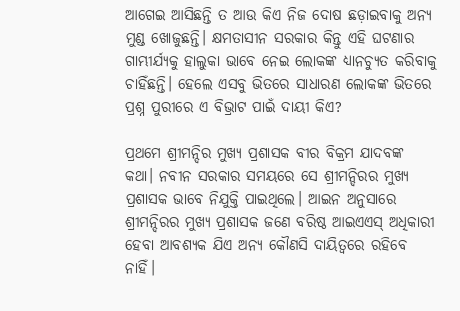ଆଗେଇ ଆସିଛନ୍ତି ତ ଆଉ କିଏ ନିଜ ଦୋଷ ଛଡ଼ାଇବାକୁ ଅନ୍ୟ ମୁଣ୍ଡ ଖୋଜୁଛନ୍ତି। କ୍ଷମତାସୀନ ସରକାର କିନ୍ତୁ ଏହି ଘଟଣାର ଗାମ୍ଭୀର୍ଯ୍ୟକୁ ହାଲୁକା ଭାବେ ନେଇ ଲୋକଙ୍କ ଧ୍ୟାନଚ୍ୟୁତ କରିବାକୁ ଚାହିଁଛନ୍ତି। ହେଲେ ଏସବୁ ଭିତରେ ସାଧାରଣ ଲୋକଙ୍କ ଭିତରେ ପ୍ରଶ୍ନ ପୁରୀରେ ଏ ବିଭ୍ରାଟ ପାଇଁ ଦାୟୀ କିଏ?

ପ୍ରଥମେ ଶ୍ରୀମନ୍ଦିର ମୁଖ୍ୟ ପ୍ରଶାସକ ବୀର ବିକ୍ରମ ଯାଦବଙ୍କ କଥା। ନବୀନ ସରକାର ସମୟରେ ସେ ଶ୍ରୀମନ୍ଦିରର ମୁଖ୍ୟ ପ୍ରଶାସକ ଭାବେ ନିଯୁକ୍ତି ପାଇଥିଲେ। ଆଇନ ଅନୁସାରେ ଶ୍ରୀମନ୍ଦିରର ମୁଖ୍ୟ ପ୍ରଶାସକ ଜଣେ ବରିଷ୍ଠ ଆଇଏଏସ୍‍ ଅଧିକାରୀ ହେବା ଆବଶ୍ୟକ ଯିଏ ଅନ୍ୟ କୌଣସି ଦାୟିତ୍ୱରେ ରହିବେ ନାହିଁ।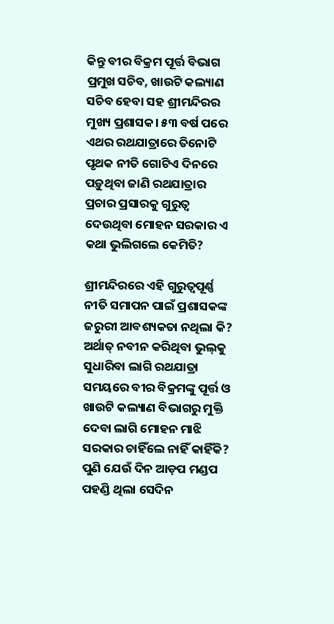କିନ୍ତୁ ବୀର ବିକ୍ରମ ପୂର୍ତ୍ତ ବିଭାଗ ପ୍ରମୁଖ ସଚିବ, ଖାଉଟି କଲ୍ୟାଣ ସଚିବ ହେବା ସହ ଶ୍ରୀମନ୍ଦିରର ମୁଖ୍ୟ ପ୍ରଶାସକ। ୫୩ ବର୍ଷ ପରେ ଏଥର ରଥଯାତ୍ରାରେ ତିନୋଟି ପୃଥକ ନୀତି ଗୋଟିଏ ଦିନରେ ପଡ଼ୁଥିବା ଜାଣି ରଥଯାତ୍ରାର ପ୍ରଚାର ପ୍ରସାରକୁ ଗୁରୁତ୍ୱ ଦେଉଥିବା ମୋହନ ସରକାର ଏ କଥା ଭୁଲିଗଲେ କେମିତି?

ଶ୍ରୀମନ୍ଦିରରେ ଏହି ଗୁରୁତ୍ୱପୂର୍ଣ୍ଣ ନୀତି ସମାପନ ପାଇଁ ପ୍ରଶାସକଙ୍କ ଜରୁରୀ ଆବଶ୍ୟକତା ନଥିଲା କି? ଅର୍ଥାତ୍‍ ନବୀନ କରିଥିବା ଭୁଲ୍‍କୁ ସୁଧାରିବା ଲାଗି ରଥଯାତ୍ରା ସମୟରେ ବୀର ବିକ୍ରମଙ୍କୁ ପୂର୍ତ୍ତ ଓ ଖାଉଟି କଲ୍ୟାଣ ବିଭାଗରୁ ମୁକ୍ତି ଦେବା ଲାଗି ମୋହନ ମାଝି ସରକାର ଚାହିଁଲେ ନାହିଁ କାହିଁକି?
ପୁଣି ଯେଉଁ ଦିନ ଆଡ଼ପ ମଣ୍ଡପ ପହଣ୍ଡି ଥିଲା ସେଦିନ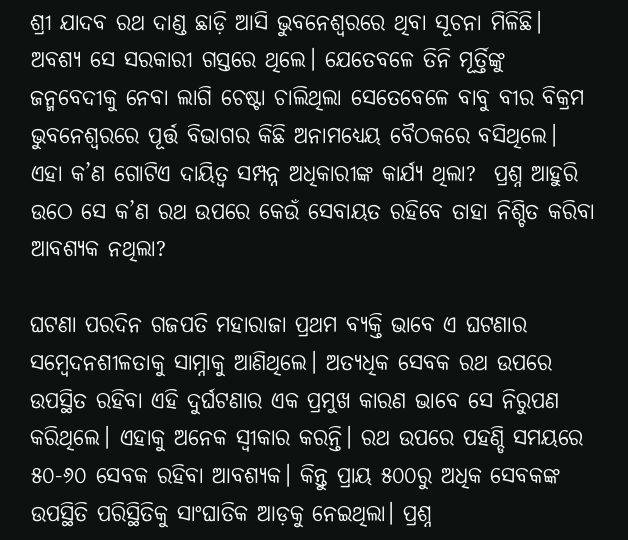ଶ୍ରୀ ଯାଦବ ରଥ ଦାଣ୍ଡ ଛାଡ଼ି ଆସି ଭୁବନେଶ୍ୱରରେ ଥିବା ସୂଚନା ମିଳିଛି। ଅବଶ୍ୟ ସେ ସରକାରୀ ଗସ୍ତରେ ଥିଲେ। ଯେତେବଳେ ତିନି ମୂର୍ତ୍ତିଙ୍କୁ ଜନ୍ମବେଦୀକୁ ନେବା ଲାଗି ଚେଷ୍ଟା ଚାଲିଥିଲା ସେତେବେଳେ ବାବୁ ବୀର ବିକ୍ରମ ଭୁବନେଶ୍ୱରରେ ପୂର୍ତ୍ତ ବିଭାଗର କିଛି ଅନାମଧ୍ୟେୟ ବୈଠକରେ ବସିଥିଲେ। ଏହା କ’ଣ ଗୋଟିଏ ଦାୟିତ୍ୱ ସମ୍ପନ୍ନ ଅଧିକାରୀଙ୍କ କାର୍ଯ୍ୟ ଥିଲା?  ପ୍ରଶ୍ନ ଆହୁରି ଉଠେ ସେ କ’ଣ ରଥ ଉପରେ କେଉଁ ସେବାୟତ ରହିବେ ତାହା ନିଶ୍ଚିତ କରିବା ଆବଶ୍ୟକ ନଥିଲା?

ଘଟଣା ପରଦିନ ଗଜପତି ମହାରାଜା ପ୍ରଥମ ବ୍ୟକ୍ତି ଭାବେ ଏ ଘଟଣାର ସମ୍ବେଦନଶୀଳତାକୁ ସାମ୍ନାକୁ ଆଣିଥିଲେ। ଅତ୍ୟଧିକ ସେବକ ରଥ ଉପରେ ଉପସ୍ଥିତ ରହିବା ଏହି ଦୁର୍ଘଟଣାର ଏକ ପ୍ରମୁଖ କାରଣ ଭାବେ ସେ ନିରୁପଣ କରିଥିଲେ। ଏହାକୁ ଅନେକ ସ୍ୱୀକାର କରନ୍ତି। ରଥ ଉପରେ ପହଣ୍ଡି ସମୟରେ ୫୦-୬୦ ସେବକ ରହିବା ଆବଶ୍ୟକ। କିନ୍ତୁ ପ୍ରାୟ ୫୦୦ରୁ ଅଧିକ ସେବକଙ୍କ ଉପସ୍ଥିତି ପରିସ୍ଥିତିକୁ ସାଂଘାତିକ ଆଡ଼କୁ ନେଇଥିଲା। ପ୍ରଶ୍ନ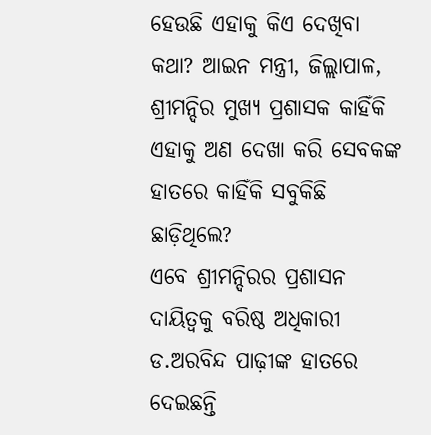ହେଉଛି ଏହାକୁ କିଏ ଦେଖିବା କଥା? ଆଇନ ମନ୍ତ୍ରୀ, ଜିଲ୍ଲାପାଳ, ଶ୍ରୀମନ୍ଦିର ମୁଖ୍ୟ ପ୍ରଶାସକ କାହିଁକି ଏହାକୁ ଅଣ ଦେଖା କରି ସେବକଙ୍କ ହାତରେ କାହିଁକି ସବୁକିଛି ଛାଡ଼ିଥିଲେ?
ଏବେ ଶ୍ରୀମନ୍ଦିରର ପ୍ରଶାସନ ଦାୟିତ୍ୱକୁ ବରିଷ୍ଠ ଅଧିକାରୀ ଡ.ଅରବିନ୍ଦ ପାଢ଼ୀଙ୍କ ହାତରେ ଦେଇଛନ୍ତି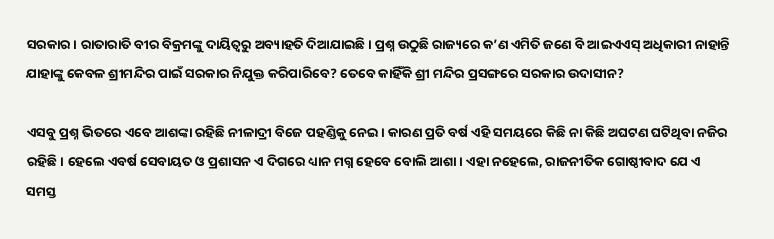ସରକାର। ରାତାରାତି ବୀର ବିକ୍ରମଙ୍କୁ ଦାୟିତ୍ୱରୁ ଅବ୍ୟାହତି ଦିଆଯାଇଛି। ପ୍ରଶ୍ନ ଉଠୁଛି ରାଜ୍ୟରେ କ’ଣ ଏମିତି ଜଣେ ବି ଆଇଏଏସ୍‍ ଅଧିକାରୀ ନାହାନ୍ତି ଯାହାଙ୍କୁ କେବଳ ଶ୍ରୀମନ୍ଦିର ପାଇଁ ସରକାର ନିଯୁକ୍ତ କରିପାରିବେ? ତେବେ କାହିଁକି ଶ୍ରୀ ମନ୍ଦିର ପ୍ରସଙ୍ଗରେ ସରକାର ଉଦାସୀନ?

ଏସବୁ ପ୍ରଶ୍ନ ଭିତରେ ଏବେ ଆଶଙ୍କା ରହିଛି ନୀଳାଦ୍ରୀ ବିଜେ ପହଣ୍ଡିକୁ ନେଇ। କାରଣ ପ୍ରତି ବର୍ଷ ଏହି ସମୟରେ କିଛି ନା କିଛି ଅଘଟଣ ଘଟିଥିବା ନଜିର ରହିଛି। ହେଲେ ଏବର୍ଷ ସେବାୟତ ଓ ପ୍ରଶାସନ ଏ ଦିଗରେ ଧ୍ୟାନ ମଗ୍ନ ହେବେ ବୋଲି ଆଶା। ଏହା ନହେଲେ, ରାଜନୀତିକ ଗୋଷ୍ଠୀବାଦ ଯେ ଏ ସମସ୍ତ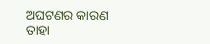ଅଘଟଣର କାରଣ ତାହା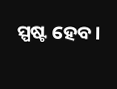ସ୍ପଷ୍ଟ ହେବ।